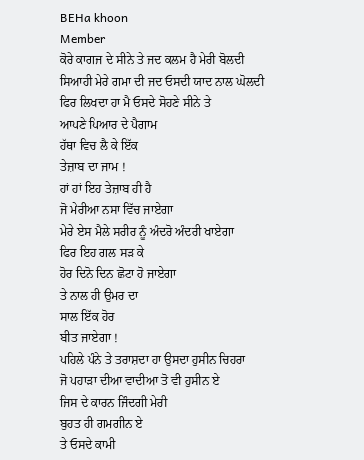BEHa khoon
Member
ਕੋਰੇ ਕਾਗਜ ਦੇ ਸੀਨੇ ਤੇ ਜਦ ਕਲਮ ਹੈ ਮੇਰੀ ਬੋਲਦੀ
ਸਿਆਹੀ ਮੇਰੇ ਗਮਾ ਦੀ ਜਦ ਓਸਦੀ ਯਾਦ ਨਾਲ ਘੋਲਦੀ
ਫਿਰ ਲਿਖਦਾ ਹਾ ਮੈ ਓਸਦੇ ਸੋਹਣੇ ਸੀਨੇ ਤੇ
ਆਪਣੇ ਪਿਆਰ ਦੇ ਪੈਗਾਮ
ਹੱਥਾ ਵਿਚ ਲੈ ਕੇ ਇੱਕ
ਤੇਜ਼ਾਬ ਦਾ ਜਾਮ !
ਹਾਂ ਹਾਂ ਇਹ ਤੇਜ਼ਾਬ ਹੀ ਹੈ
ਜੋ ਮੇਰੀਆ ਨਸਾ ਵਿੱਚ ਜਾਏਗਾ
ਮੇਰੇ ਏਸ ਮੈਲੇ ਸਰੀਰ ਨੂੰ ਅੰਦਰੋ ਅੰਦਰੀ ਖਾਏਗਾ
ਫਿਰ ਇਹ ਗਲ ਸੜ ਕੇ
ਹੋਰ ਦਿਨੋ ਦਿਨ ਛੋਟਾ ਹੋ ਜਾਏਗਾ
ਤੇ ਨਾਲ ਹੀ ਉਮਰ ਦਾ
ਸਾਲ ਇੱਕ ਹੋਰ
ਬੀਤ ਜਾਏਗਾ !
ਪਹਿਲੇ ਪੰਨੇ ਤੇ ਤਰਾਸ਼ਦਾ ਹਾ ਉਸਦਾ ਹੁਸੀਨ ਚਿਹਰਾ
ਜੋ ਪਹਾੜਾ ਦੀਆ ਵਾਦੀਆ ਤੋ ਵੀ ਹੁਸੀਨ ਏ
ਜਿਸ ਦੇ ਕਾਰਨ ਜਿੰਦਗੀ ਮੇਰੀ
ਬੁਹਤ ਹੀ ਗਮਗੀਨ ਏ
ਤੇ ਓਸਦੇ ਕਾਮੀ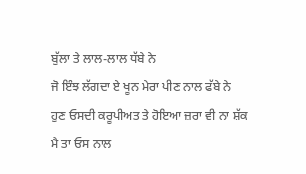ਬੁੱਲਾ ਤੇ ਲਾਲ-ਲਾਲ ਧੱਬੇ ਨੇ
ਜੋ ਇੰਝ ਲੱਗਦਾ ਏ ਖੂਨ ਮੇਰਾ ਪੀਣ ਨਾਲ ਫੱਬੇ ਨੇ
ਹੁਣ ਓਸਦੀ ਕਰੂਪੀਅਤ ਤੇ ਹੋਇਆ ਜ਼ਰਾ ਵੀ ਨਾ ਸ਼ੱਕ
ਮੈ ਤਾ ਓਸ ਨਾਲ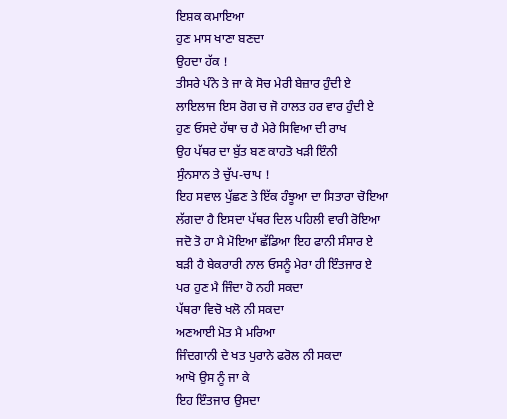ਇਸ਼ਕ ਕਮਾਇਆ
ਹੁਣ ਮਾਸ ਖਾਣਾ ਬਣਦਾ
ਉਹਦਾ ਹੱਕ !
ਤੀਸਰੇ ਪੰਨੇ ਤੇ ਜਾ ਕੇ ਸੋਚ ਮੇਰੀ ਬੇਜ਼ਾਰ ਹੁੰਦੀ ਏ
ਲਾਇਲਾਜ ਇਸ ਰੋਗ ਚ ਜੋ ਹਾਲਤ ਹਰ ਵਾਰ ਹੁੰਦੀ ਏ
ਹੁਣ ਓਸਦੇ ਹੱਥਾ ਚ ਹੈ ਮੇਰੇ ਸਿਵਿਆ ਦੀ ਰਾਖ
ਉਹ ਪੱਥਰ ਦਾ ਬੁੱਤ ਬਣ ਕਾਹਤੋ ਖੜੀ ਇੰਨੀ
ਸੁੰਨਸਾਨ ਤੇ ਚੁੱਪ-ਚਾਪ !
ਇਹ ਸਵਾਲ ਪੁੱਛਣ ਤੇ ਇੱਕ ਹੰਝੂਆ ਦਾ ਸਿਤਾਰਾ ਚੋਇਆ
ਲੱਗਦਾ ਹੈ ਇਸਦਾ ਪੱਥਰ ਦਿਲ ਪਹਿਲੀ ਵਾਰੀ ਰੋਇਆ
ਜਦੋ ਤੋ ਹਾ ਮੈ ਮੋਇਆ ਛੱਡਿਆ ਇਹ ਫਾਨੀ ਸੰਸਾਰ ਏ
ਬੜੀ ਹੈ ਬੇਕਰਾਰੀ ਨਾਲ ਓਸਨੂੰ ਮੇਰਾ ਹੀ ਇੰਤਜਾਰ ਏ
ਪਰ ਹੁਣ ਮੈ ਜਿੰਦਾ ਹੋ ਨਹੀ ਸਕਦਾ
ਪੱਥਰਾ ਵਿਚੋ ਖਲੋ ਨੀ ਸਕਦਾ
ਅਣਆਈ ਮੋਤ ਮੈ ਮਰਿਆ
ਜਿੰਦਗਾਨੀ ਦੇ ਖਤ ਪੁਰਾਨੇ ਫਰੋਲ ਨੀ ਸਕਦਾ
ਆਖੋ ਉਸ ਨੂੰ ਜਾ ਕੇ
ਇਹ ਇੰਤਜਾਰ ਉਸਦਾ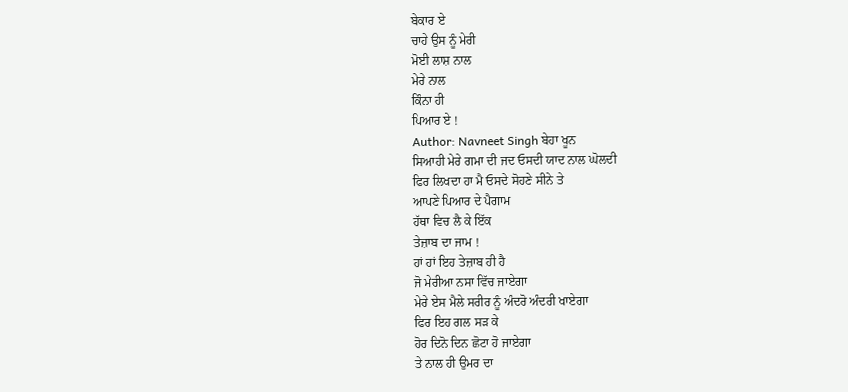ਬੇਕਾਰ ਏ
ਚਾਹੇ ਉਸ ਨੂੰ ਮੇਰੀ
ਮੋਈ ਲਾਸ਼ ਨਾਲ
ਮੇਰੇ ਨਾਲ
ਕਿੰਨਾ ਹੀ
ਪਿਆਰ ਏ !
Author: Navneet Singh ਬੇਹਾ ਖੂਨ
ਸਿਆਹੀ ਮੇਰੇ ਗਮਾ ਦੀ ਜਦ ਓਸਦੀ ਯਾਦ ਨਾਲ ਘੋਲਦੀ
ਫਿਰ ਲਿਖਦਾ ਹਾ ਮੈ ਓਸਦੇ ਸੋਹਣੇ ਸੀਨੇ ਤੇ
ਆਪਣੇ ਪਿਆਰ ਦੇ ਪੈਗਾਮ
ਹੱਥਾ ਵਿਚ ਲੈ ਕੇ ਇੱਕ
ਤੇਜ਼ਾਬ ਦਾ ਜਾਮ !
ਹਾਂ ਹਾਂ ਇਹ ਤੇਜ਼ਾਬ ਹੀ ਹੈ
ਜੋ ਮੇਰੀਆ ਨਸਾ ਵਿੱਚ ਜਾਏਗਾ
ਮੇਰੇ ਏਸ ਮੈਲੇ ਸਰੀਰ ਨੂੰ ਅੰਦਰੋ ਅੰਦਰੀ ਖਾਏਗਾ
ਫਿਰ ਇਹ ਗਲ ਸੜ ਕੇ
ਹੋਰ ਦਿਨੋ ਦਿਨ ਛੋਟਾ ਹੋ ਜਾਏਗਾ
ਤੇ ਨਾਲ ਹੀ ਉਮਰ ਦਾ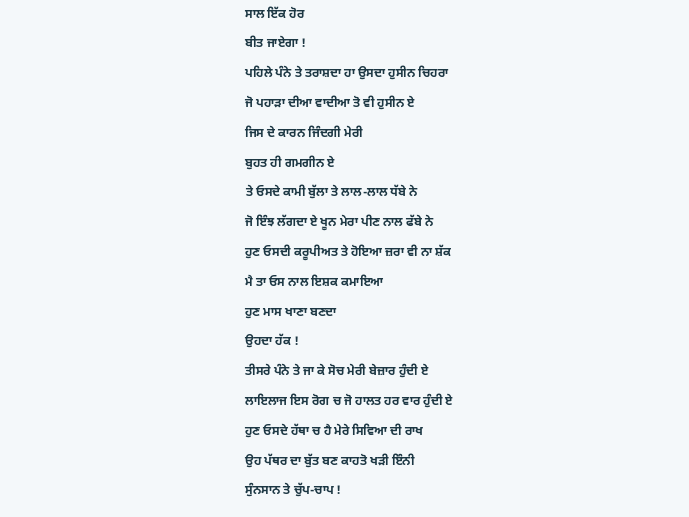ਸਾਲ ਇੱਕ ਹੋਰ
ਬੀਤ ਜਾਏਗਾ !
ਪਹਿਲੇ ਪੰਨੇ ਤੇ ਤਰਾਸ਼ਦਾ ਹਾ ਉਸਦਾ ਹੁਸੀਨ ਚਿਹਰਾ
ਜੋ ਪਹਾੜਾ ਦੀਆ ਵਾਦੀਆ ਤੋ ਵੀ ਹੁਸੀਨ ਏ
ਜਿਸ ਦੇ ਕਾਰਨ ਜਿੰਦਗੀ ਮੇਰੀ
ਬੁਹਤ ਹੀ ਗਮਗੀਨ ਏ
ਤੇ ਓਸਦੇ ਕਾਮੀ ਬੁੱਲਾ ਤੇ ਲਾਲ-ਲਾਲ ਧੱਬੇ ਨੇ
ਜੋ ਇੰਝ ਲੱਗਦਾ ਏ ਖੂਨ ਮੇਰਾ ਪੀਣ ਨਾਲ ਫੱਬੇ ਨੇ
ਹੁਣ ਓਸਦੀ ਕਰੂਪੀਅਤ ਤੇ ਹੋਇਆ ਜ਼ਰਾ ਵੀ ਨਾ ਸ਼ੱਕ
ਮੈ ਤਾ ਓਸ ਨਾਲ ਇਸ਼ਕ ਕਮਾਇਆ
ਹੁਣ ਮਾਸ ਖਾਣਾ ਬਣਦਾ
ਉਹਦਾ ਹੱਕ !
ਤੀਸਰੇ ਪੰਨੇ ਤੇ ਜਾ ਕੇ ਸੋਚ ਮੇਰੀ ਬੇਜ਼ਾਰ ਹੁੰਦੀ ਏ
ਲਾਇਲਾਜ ਇਸ ਰੋਗ ਚ ਜੋ ਹਾਲਤ ਹਰ ਵਾਰ ਹੁੰਦੀ ਏ
ਹੁਣ ਓਸਦੇ ਹੱਥਾ ਚ ਹੈ ਮੇਰੇ ਸਿਵਿਆ ਦੀ ਰਾਖ
ਉਹ ਪੱਥਰ ਦਾ ਬੁੱਤ ਬਣ ਕਾਹਤੋ ਖੜੀ ਇੰਨੀ
ਸੁੰਨਸਾਨ ਤੇ ਚੁੱਪ-ਚਾਪ !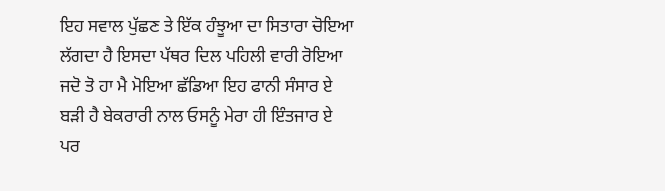ਇਹ ਸਵਾਲ ਪੁੱਛਣ ਤੇ ਇੱਕ ਹੰਝੂਆ ਦਾ ਸਿਤਾਰਾ ਚੋਇਆ
ਲੱਗਦਾ ਹੈ ਇਸਦਾ ਪੱਥਰ ਦਿਲ ਪਹਿਲੀ ਵਾਰੀ ਰੋਇਆ
ਜਦੋ ਤੋ ਹਾ ਮੈ ਮੋਇਆ ਛੱਡਿਆ ਇਹ ਫਾਨੀ ਸੰਸਾਰ ਏ
ਬੜੀ ਹੈ ਬੇਕਰਾਰੀ ਨਾਲ ਓਸਨੂੰ ਮੇਰਾ ਹੀ ਇੰਤਜਾਰ ਏ
ਪਰ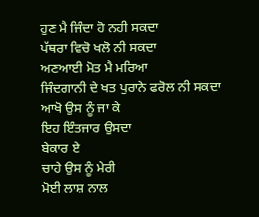ਹੁਣ ਮੈ ਜਿੰਦਾ ਹੋ ਨਹੀ ਸਕਦਾ
ਪੱਥਰਾ ਵਿਚੋ ਖਲੋ ਨੀ ਸਕਦਾ
ਅਣਆਈ ਮੋਤ ਮੈ ਮਰਿਆ
ਜਿੰਦਗਾਨੀ ਦੇ ਖਤ ਪੁਰਾਨੇ ਫਰੋਲ ਨੀ ਸਕਦਾ
ਆਖੋ ਉਸ ਨੂੰ ਜਾ ਕੇ
ਇਹ ਇੰਤਜਾਰ ਉਸਦਾ
ਬੇਕਾਰ ਏ
ਚਾਹੇ ਉਸ ਨੂੰ ਮੇਰੀ
ਮੋਈ ਲਾਸ਼ ਨਾਲ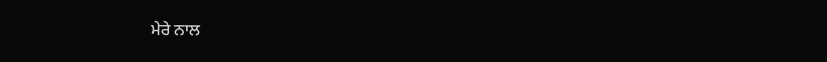ਮੇਰੇ ਨਾਲ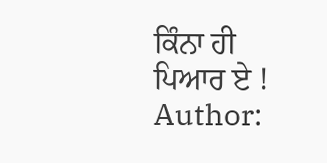ਕਿੰਨਾ ਹੀ
ਪਿਆਰ ਏ !
Author: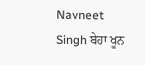Navneet Singh ਬੇਹਾ ਖੂਨ